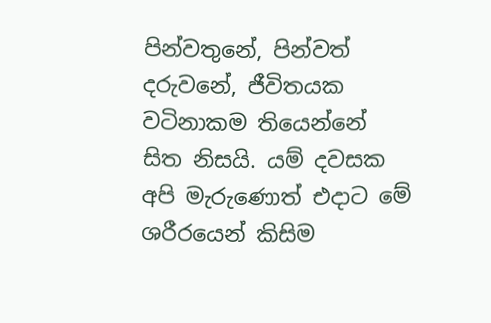පින්වතුනේ, පින්වත් දරුවනේ, ජීවිතයක වටිනාකම තියෙන්නේ සිත නිසයි. යම් දවසක අපි මැරුණොත් එදාට මේ ශරීරයෙන් කිසිම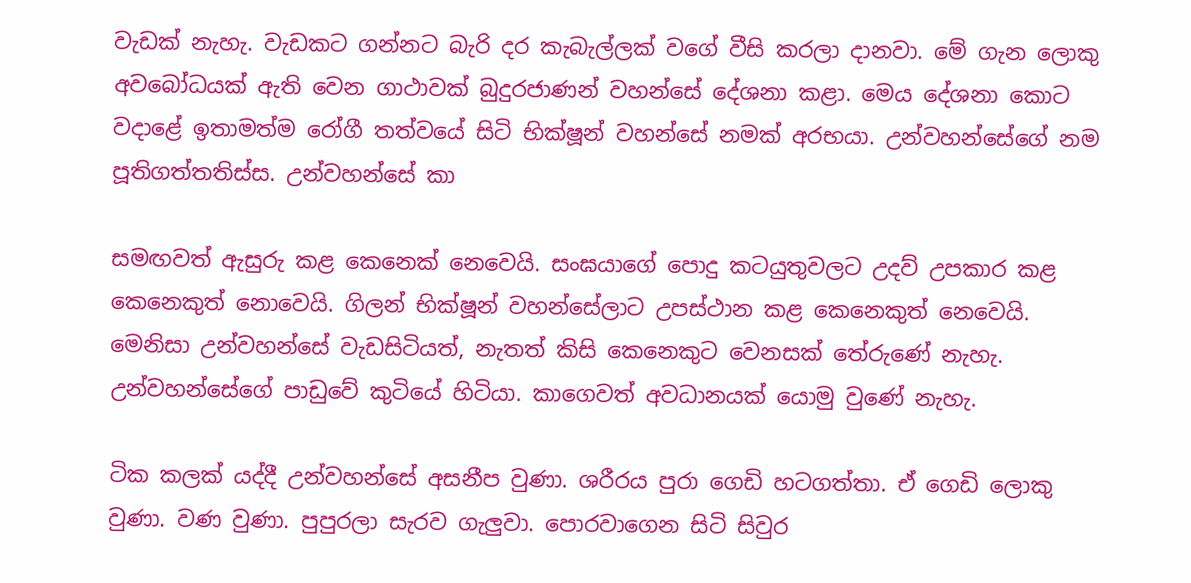වැඩක් නැහැ. වැඩකට ගන්නට බැරි දර කැබැල්ලක් වගේ වීසි කරලා දානවා. මේ ගැන ලොකු අවබෝධයක් ඇති වෙන ගාථාවක් බුදුරජාණන් වහන්සේ දේශනා කළා. මෙය දේශනා කොට වදාළේ ඉතාමත්ම රෝගී තත්වයේ සිටි භික්ෂූන් වහන්සේ නමක් අරභයා. උන්වහන්සේගේ නම පූතිගත්තතිස්ස. උන්වහන්සේ කා

සමඟවත් ඇසුරු කළ කෙනෙක් නෙවෙයි. සංඝයාගේ පොදු කටයුතුවලට උදව් උපකාර කළ කෙනෙකුත් නොවෙයි. ගිලන් භික්ෂූන් වහන්සේලාට උපස්ථාන කළ කෙනෙකුත් නෙවෙයි. මෙනිසා උන්වහන්සේ වැඩසිටියත්, නැතත් කිසි කෙනෙකුට වෙනසක් තේරුණේ නැහැ. උන්වහන්සේගේ පාඩුවේ කුටියේ හිටියා. කාගෙවත් අවධානයක් යොමු වුණේ නැහැ.

ටික කලක් යද්දී උන්වහන්සේ අසනීප වුණා. ශරීරය පුරා ගෙඩි හටගත්තා. ඒ ගෙඩි ලොකු වුණා. වණ වුණා. පුපුරලා සැරව ගැලුවා. පොරවාගෙන සිටි සිවුර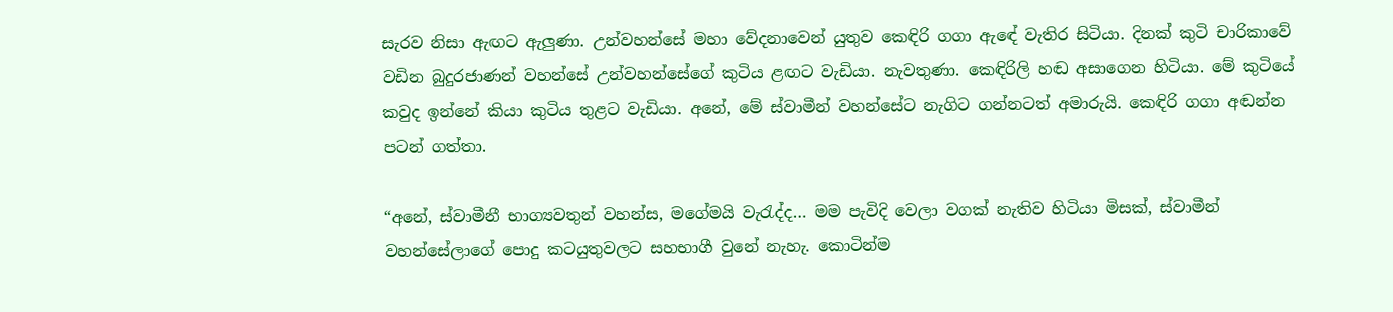සැරව නිසා ඇඟට ඇලුණා. උන්වහන්සේ මහා වේදනාවෙන් යුතුව කෙඳිරි ගගා ඇඳේ වැතිර සිටියා. දිනක් කුටි චාරිකාවේ වඩින බුදුරජාණන් වහන්සේ උන්වහන්සේගේ කුටිය ළඟට වැඩියා. නැවතුණා. කෙඳිරිලි හඬ අසාගෙන හිටියා. මේ කුටියේ කවුද ඉන්නේ කියා කුටිය තුළට වැඩියා. අනේ, මේ ස්වාමීන් වහන්සේට නැගිට ගන්නටත් අමාරුයි. කෙඳිරි ගගා අඬන්න පටන් ගත්තා.

“අනේ, ස්වාමීනී භාග්‍යවතුන් වහන්ස, මගේමයි වැරැද්ද… මම පැවිදි වෙලා වගක් නැතිව හිටියා මිසක්, ස්වාමීන් වහන්සේලාගේ පොදු කටයුතුවලට සහභාගී වුනේ නැහැ. කොටින්ම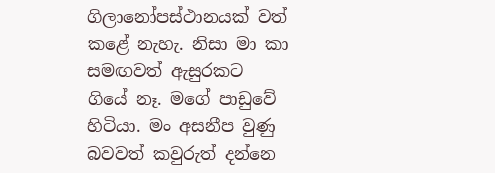ගිලානෝපස්ථානයක් වත් කළේ නැහැ. නිසා මා කා සමඟවත් ඇසුරකට ගියේ නෑ. මගේ පාඩුවේ හිටියා. මං අසනීප වුණු බවවත් කවුරුත් දන්නෙ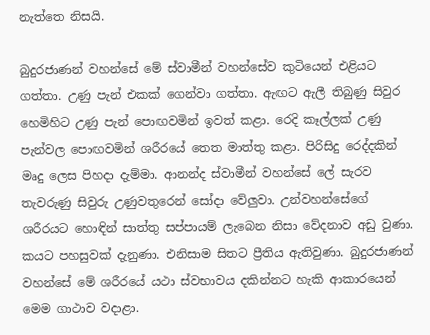නැත්තෙ නිසයි.

බුදුරජාණන් වහන්සේ මේ ස්වාමීන් වහන්සේව කුටියෙන් එළියට ගත්තා. උණු පැන් එකක් ගෙන්වා ගත්තා. ඇඟට ඇලී තිබුණු සිවුර හෙමිහිට උණු පැන් පොඟවමින් ඉවත් කළා. රෙදි කෑල්ලක් උණු පැන්වල පොඟවමින් ශරීරයේ තෙත මාත්තු කළා. පිරිසිදු රෙද්දකින් මෘදු ලෙස පිහදා දැම්මා. ආනන්ද ස්වාමීන් වහන්සේ ලේ සැරව තැවරුණු සිවුරු උණුවතුරෙන් සෝදා වේලුවා. උන්වහන්සේගේ ශරීරයට හොඳින් සාත්තු සප්පායම් ලැබෙන නිසා වේදනාව අඩු වුණා. කයට පහසුවක් දැනුණා. එනිසාම සිතට ප්‍රීතිය ඇතිවුණා. බුදුරජාණන් වහන්සේ මේ ශරීරයේ යථා ස්වභාවය දකින්නට හැකි ආකාරයෙන් මෙම ගාථාව වදාළා.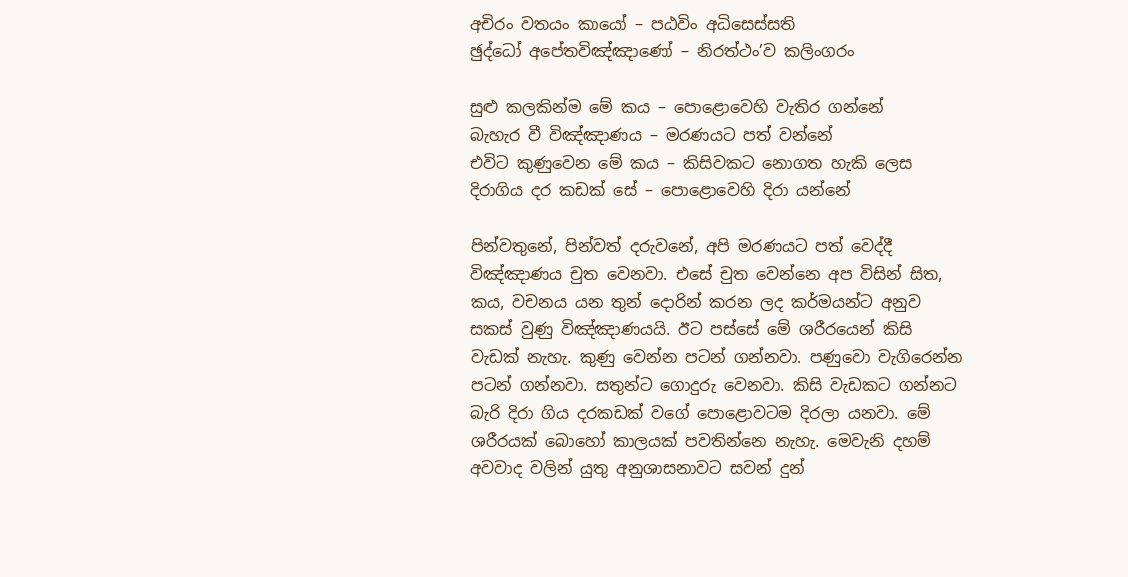අචිරං වතයං කායෝ – පඨවිං අධිසෙස්සති
ඡුද්ධෝ අපේතවිඤ්ඤාණෝ – නිරත්ථං’ව කලිංගරං

සුළු කලකින්ම මේ කය – පොළොවෙහි වැතිර ගන්නේ
බැහැර වී විඤ්ඤාණය – මරණයට පත් වන්නේ
එවිට කුණුවෙන මේ කය – කිසිවකට නොගත හැකි ලෙස
දිරාගිය දර කඩක් සේ – පොළොවෙහි දිරා යන්නේ

පින්වතුනේ, පින්වත් දරුවනේ, අපි මරණයට පත් වෙද්දී විඤ්ඤාණය චුත වෙනවා. එසේ චුත වෙන්නෙ අප විසින් සිත, කය, වචනය යන තුන් දොරින් කරන ලද කර්මයන්ට අනුව සකස් වුණු විඤ්ඤාණයයි. ඊට පස්සේ මේ ශරීරයෙන් කිසි වැඩක් නැහැ. කුණු වෙන්න පටන් ගන්නවා. පණුවො වැගිරෙන්න පටන් ගන්නවා. සතුන්ට ගොදුරු වෙනවා. කිසි වැඩකට ගන්නට බැරි දිරා ගිය දරකඩක් වගේ පොළොවටම දිරලා යනවා. මේ ශරීරයක් බොහෝ කාලයක් පවතින්නෙ නැහැ. මෙවැනි දහම් අවවාද වලින් යුතු අනුශාසනාවට සවන් දුන්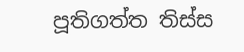පූතිගත්ත තිස්ස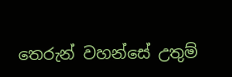තෙරුන් වහන්සේ උතුම්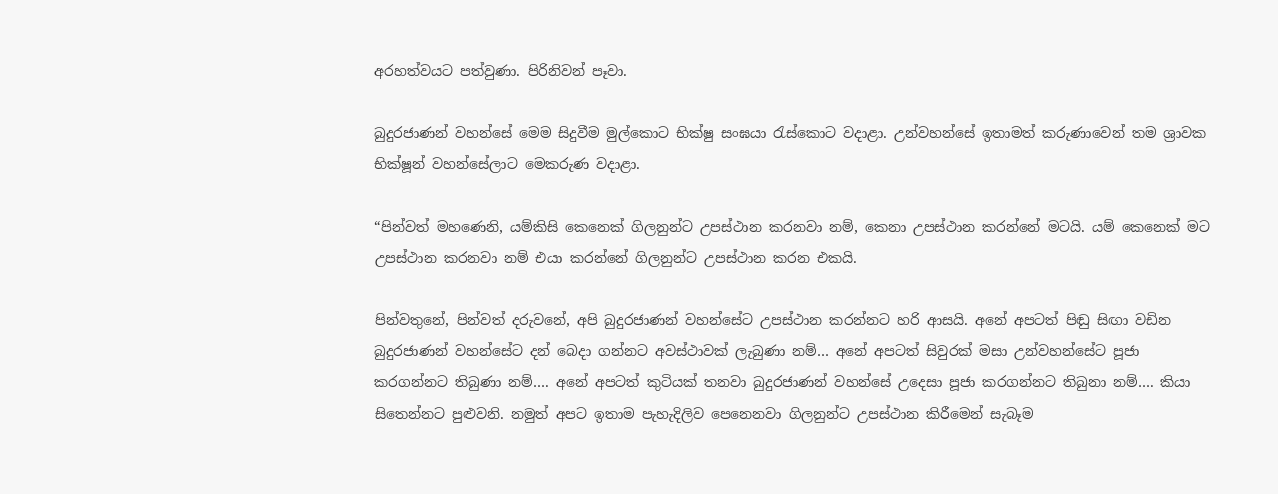අරහත්වයට පත්වුණා. පිරිනිවන් පෑවා.

බුදුරජාණන් වහන්සේ මෙම සිදුවීම මුල්කොට භික්ෂු සංඝයා රැස්කොට වදාළා. උන්වහන්සේ ඉතාමත් කරුණාවෙන් තම ශ්‍රාවක භික්ෂූන් වහන්සේලාට මෙකරුණ වදාළා.

“පින්වත් මහණෙනි, යම්කිසි කෙනෙක් ගිලනුන්ට උපස්ථාන කරනවා නම්, කෙනා උපස්ථාන කරන්නේ මටයි. යම් කෙනෙක් මට උපස්ථාන කරනවා නම් එයා කරන්නේ ගිලනුන්ට උපස්ථාන කරන එකයි.

පින්වතුනේ, පින්වත් දරුවනේ, අපි බුදුරජාණන් වහන්සේට උපස්ථාන කරන්නට හරි ආසයි. අනේ අපටත් පිඬු සිඟා වඩින බුදුරජාණන් වහන්සේට දන් බෙදා ගන්නට අවස්ථාවක් ලැබුණා නම්… අනේ අපටත් සිවුරක් මසා උන්වහන්සේට පූජා කරගන්නට තිබුණා නම්…. අනේ අපටත් කුටියක් තනවා බුදුරජාණන් වහන්සේ උදෙසා පූජා කරගන්නට තිබුනා නම්…. කියා සිතෙන්නට පුළුවනි. නමුත් අපට ඉතාම පැහැදිලිව පෙනෙනවා ගිලනුන්ට උපස්ථාන කිරීමෙන් සැබෑම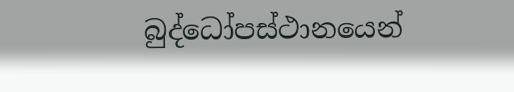බුද්ධෝපස්ථානයෙන්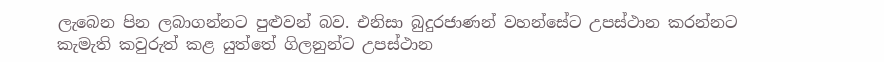ලැබෙන පින ලබාගන්නට පුළුවන් බව. එනිසා බුදුරජාණන් වහන්සේට උපස්ථාන කරන්නට කැමැති කවුරුත් කළ යුත්තේ ගිලනුන්ට උපස්ථාන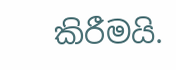කිරීමයි.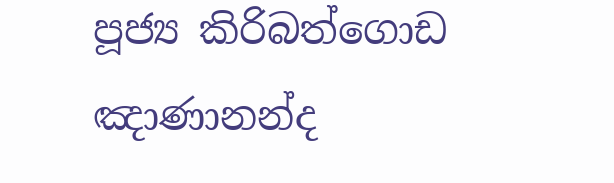පූජ්‍ය කිරිබත්ගොඩ ඤාණානන්ද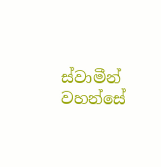ස්වාමීන් වහන්සේ